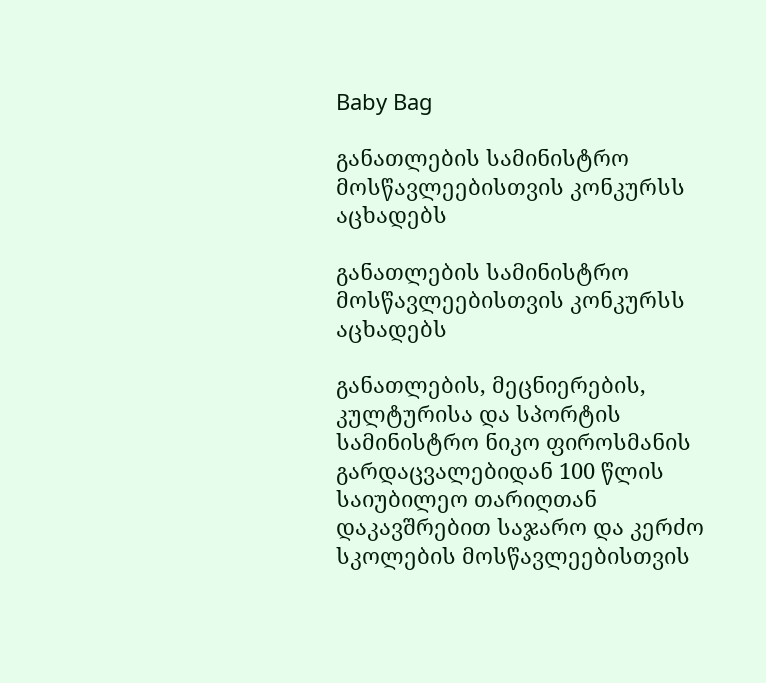Baby Bag

განათლების სამინისტრო მოსწავლეებისთვის კონკურსს აცხადებს

განათლების სამინისტრო მოსწავლეებისთვის კონკურსს აცხადებს

განათლების, მეცნიერების, კულტურისა და სპორტის სამინისტრო ნიკო ფიროსმანის გარდაცვალებიდან 100 წლის საიუბილეო თარიღთან დაკავშრებით საჯარო და კერძო სკოლების მოსწავლეებისთვის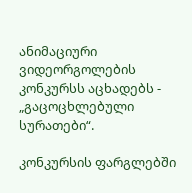ანიმაციური ვიდეორგოლების კონკურსს აცხადებს -  „გაცოცხლებული სურათები“.

კონკურსის ფარგლებში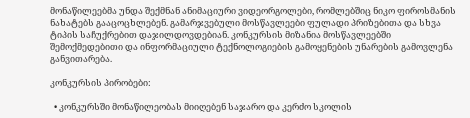მონაწილეებმა უნდა შექმნან ანიმაციური ვიდეორგოლები, რომლებშიც ნიკო ფიროსმანის ნახატებს გააცოცხლებენ. გამარჯვებული მოსწავლეები ფულადი პრიზებითა და სხვა ტიპის საჩუქრებით დაჯილდოვდებიან. კონკურსის მიზანია მოსწავლეებში შემოქმედებითი და ინფორმაციული ტექნოლოგიების გამოყენების უნარების გამოვლენა განვითარება.

კონკურსის პირობები:

  • კონკურსში მონაწილეობას მიიღებენ საჯარო და კერძო სკოლის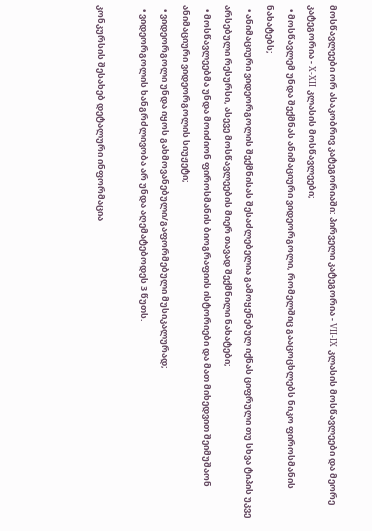მოსწავლეები ორ ასაკობრივ კატეგორიაში: პირველი კატეგორია - VII-IX კლასის მოსწავლეები და მეორე კატეგორია - X-XII კლასის მოსწავლეები;
  • მოსწავლემ უნდა შექმნას ანიმაციური ვიდეორგოლი, რომელშიც გააცოცხლებს ნიკო ფიროსმანის ნახატებს;
  • ანიმაციური ვიდეორგოლის შექმნისას შესაძლებელია გამოყენებულ იქნას ციფრული თუ სხვა ტიპის უკვე არსებული რესურსი, ასევე მოსწავლეების მიერ თავად შექმნილი ნახატები;
  • მოსწავლეებმა უნდა მოიძიონ ფიროსმანის ბიოგრაფიის ისტორიები და მათ მიხედვით შეიმუშაონ ანიმაციური ვიდეორგოლის სიუჟეტი;
  • ვიდეორგოლი უნდა იყოს გახმოვანებული/გაფორმებული მუსიკალურად;
  • ვიდეორგოლის ხანგრძლივობა არ უნდა აღემატებოდეს 3 წუთს.

კონკურსის შესახებ დეტალური ინფორმაცია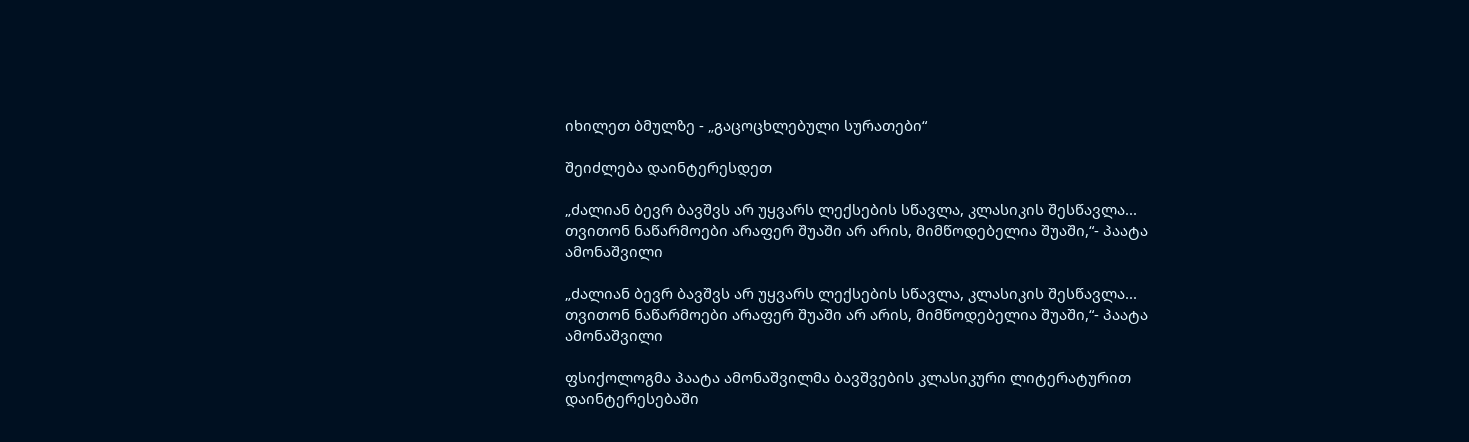იხილეთ ბმულზე - „გაცოცხლებული სურათები“

შეიძლება დაინტერესდეთ

„ძალიან ბევრ ბავშვს არ უყვარს ლექსების სწავლა, კლასიკის შესწავლა... თვითონ ნაწარმოები არაფერ შუაში არ არის, მიმწოდებელია შუაში,“- პაატა ამონაშვილი

„ძალიან ბევრ ბავშვს არ უყვარს ლექსების სწავლა, კლასიკის შესწავლა... თვითონ ნაწარმოები არაფერ შუაში არ არის, მიმწოდებელია შუაში,“- პაატა ამონაშვილი

ფსიქოლოგმა პაატა ამონაშვილმა ბავშვების კლასიკური ლიტერატურით დაინტერესებაში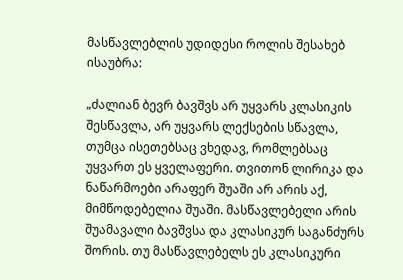მასწავლებლის უდიდესი როლის შესახებ ისაუბრა:

„ძალიან ბევრ ბავშვს არ უყვარს კლასიკის შესწავლა, არ უყვარს ლექსების სწავლა, თუმცა ისეთებსაც ვხედავ, რომლებსაც უყვართ ეს ყველაფერი. თვითონ ლირიკა და ნაწარმოები არაფერ შუაში არ არის აქ, მიმწოდებელია შუაში. მასწავლებელი არის შუამავალი ბავშვსა და კლასიკურ საგანძურს შორის. თუ მასწავლებელს ეს კლასიკური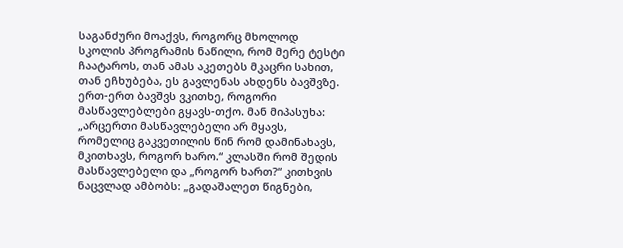საგანძური მოაქვს, როგორც მხოლოდ სკოლის პროგრამის ნაწილი, რომ მერე ტესტი ჩაატაროს, თან ამას აკეთებს მკაცრი სახით, თან ეჩხუბება, ეს გავლენას ახდენს ბავშვზე. ერთ-ერთ ბავშვს ვკითხე, როგორი მასწავლებლები გყავს-თქო. მან მიპასუხა: „არცერთი მასწავლებელი არ მყავს, რომელიც გაკვეთილის წინ რომ დამინახავს, მკითხავს, როგორ ხარო.“ კლასში რომ შედის მასწავლებელი და „როგორ ხართ?“ კითხვის ნაცვლად ამბობს: „გადაშალეთ წიგნები,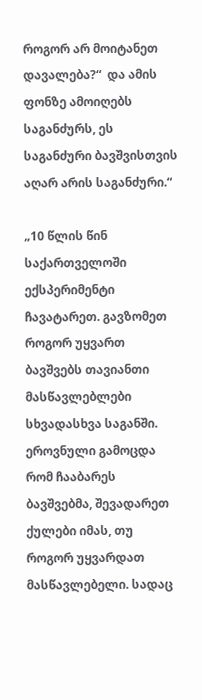როგორ არ მოიტანეთ დავალება?“  და ამის ფონზე ამოიღებს საგანძურს, ეს საგანძური ბავშვისთვის აღარ არის საგანძური.“

„10 წლის წინ საქართველოში ექსპერიმენტი ჩავატარეთ. გავზომეთ როგორ უყვართ ბავშვებს თავიანთი მასწავლებლები სხვადასხვა საგანში. ეროვნული გამოცდა რომ ჩააბარეს ბავშვებმა, შევადარეთ ქულები იმას, თუ როგორ უყვარდათ მასწავლებელი. სადაც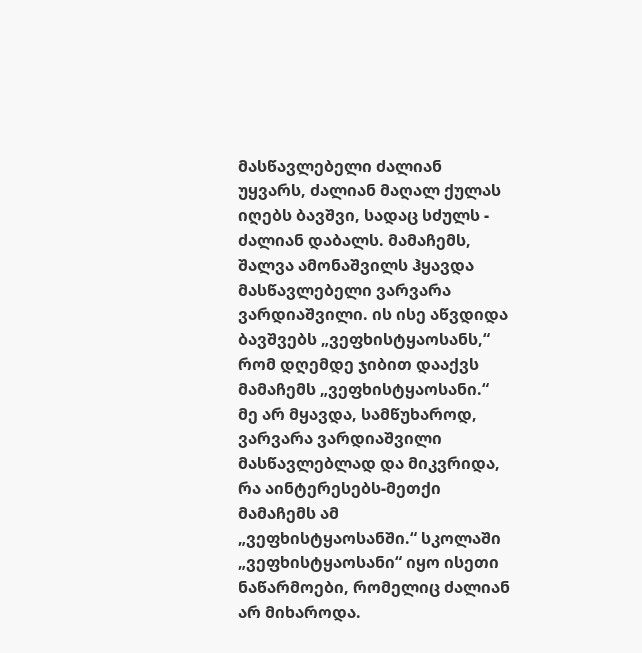მასწავლებელი ძალიან უყვარს, ძალიან მაღალ ქულას იღებს ბავშვი, სადაც სძულს - ძალიან დაბალს. მამაჩემს, შალვა ამონაშვილს ჰყავდა მასწავლებელი ვარვარა ვარდიაშვილი. ის ისე აწვდიდა ბავშვებს „ვეფხისტყაოსანს,“ რომ დღემდე ჯიბით დააქვს მამაჩემს „ვეფხისტყაოსანი.“ მე არ მყავდა, სამწუხაროდ, ვარვარა ვარდიაშვილი მასწავლებლად და მიკვრიდა, რა აინტერესებს-მეთქი მამაჩემს ამ „ვეფხისტყაოსანში.“ სკოლაში „ვეფხისტყაოსანი“ იყო ისეთი ნაწარმოები, რომელიც ძალიან არ მიხაროდა.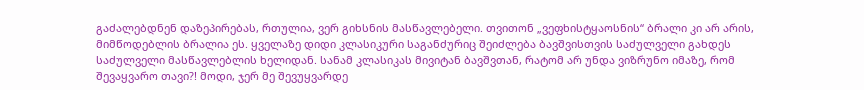გაძალებდნენ დაზეპირებას, რთულია, ვერ გიხსნის მასწავლებელი. თვითონ „ვეფხისტყაოსნის“ ბრალი კი არ არის, მიმწოდებლის ბრალია ეს. ყველაზე დიდი კლასიკური საგანძურიც შეიძლება ბავშვისთვის საძულველი გახდეს საძულველი მასწავლებლის ხელიდან. სანამ კლასიკას მივიტან ბავშვთან, რატომ არ უნდა ვიზრუნო იმაზე, რომ შევაყვარო თავი?! მოდი, ჯერ მე შევუყვარდე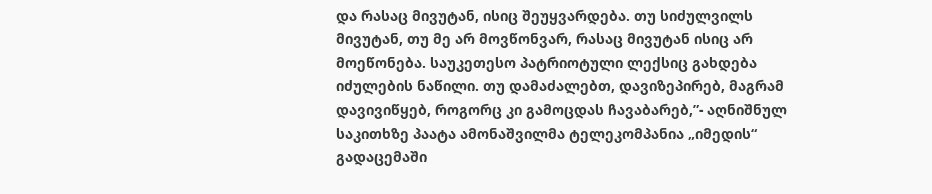და რასაც მივუტან, ისიც შეუყვარდება. თუ სიძულვილს მივუტან, თუ მე არ მოვწონვარ, რასაც მივუტან ისიც არ მოეწონება. საუკეთესო პატრიოტული ლექსიც გახდება იძულების ნაწილი. თუ დამაძალებთ, დავიზეპირებ, მაგრამ დავივიწყებ, როგორც კი გამოცდას ჩავაბარებ,”- აღნიშნულ საკითხზე პაატა ამონაშვილმა ტელეკომპანია „იმედის“ გადაცემაში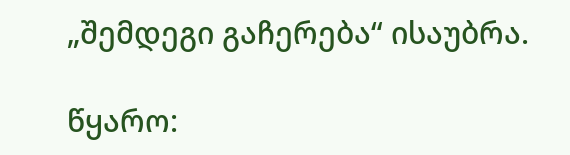„შემდეგი გაჩერება“ ისაუბრა.

წყარო: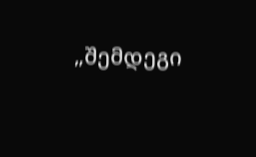„შემდეგი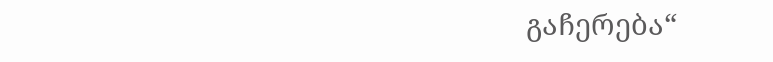გაჩერება“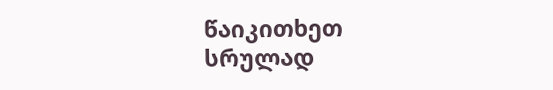წაიკითხეთ სრულად